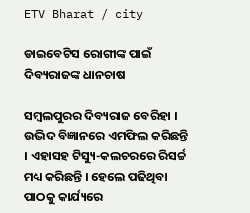ETV Bharat / city

ଡାଇବେଟିସ ରୋଗୀଙ୍କ ପାଇଁ ଦିବ୍ୟରାଜଙ୍କ ଧାନଚାଷ

ସମ୍ବଲପୁରର ଦିବ୍ୟରାଜ ବେରିହା । ଉଦ୍ଭିଦ ବିଜ୍ଞାନରେ ଏମଫିଲ କରିଛନ୍ତି । ଏହାସହ ଟିସ୍ୟୁ-କଲଚରରେ ରିସର୍ଚ୍ଚ ମଧ୍ୟ କରିଛନ୍ତି । ହେଲେ ପଢିଥିବା ପାଠକୁ କାର୍ଯ୍ୟରେ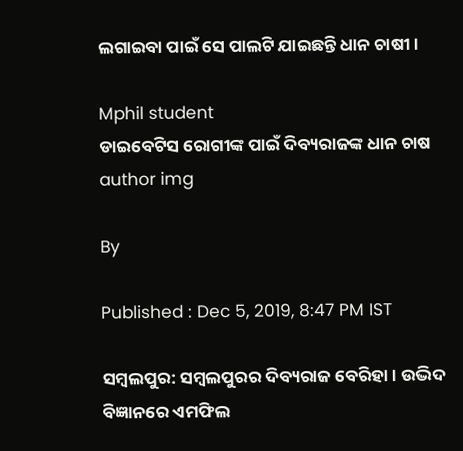ଲଗାଇବା ପାଇଁ ସେ ପାଲଟି ଯାଇଛନ୍ତି ଧାନ ଚାଷୀ ।

Mphil student
ଡାଇବେଟିସ ରୋଗୀଙ୍କ ପାଇଁ ଦିବ୍ୟରାଜଙ୍କ ଧାନ ଚାଷ
author img

By

Published : Dec 5, 2019, 8:47 PM IST

ସମ୍ବଲପୁର: ସମ୍ବଲପୁରର ଦିବ୍ୟରାଜ ବେରିହା । ଉଦ୍ଭିଦ ବିଜ୍ଞାନରେ ଏମଫିଲ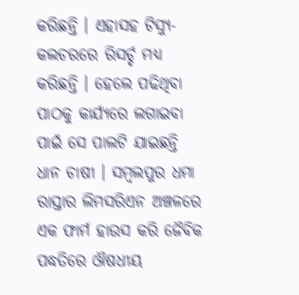କରିଛନ୍ତି । ଏହାସହ ଟିସ୍ୟୁ-କଲଚରରେ ରିସର୍ଚ୍ଚ ମଧ୍ୟ କରିଛନ୍ତି । ହେଲେ ପଢିଥିବା ପାଠକୁ କାର୍ଯ୍ୟରେ ଲଗାଇବା ପାଇଁ ସେ ପାଲଟି ଯାଇଛନ୍ତି ଧାନ ଚାଷୀ । ସମ୍ବଲପୁର ଧମା ରାସ୍ତାର ଲିମସରିଏନ ଅଞ୍ଚଳରେ ଏକ ଫାର୍ମ ହାଉସ କରି ଜୈବିକ ପଦ୍ଧତିରେ ଔଷଧୀୟ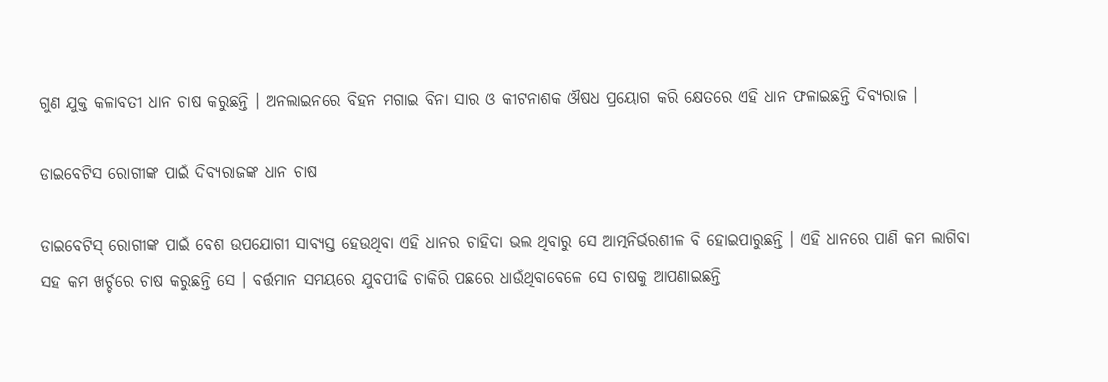ଗୁଣ ଯୁକ୍ତ କଳାବତୀ ଧାନ ଚାଷ କରୁଛନ୍ତି । ଅନଲାଇନରେ ବିହନ ମଗାଇ ବିନା ସାର ଓ କୀଟନାଶକ ଔଷଧ ପ୍ରୟୋଗ କରି କ୍ଷେତରେ ଏହି ଧାନ ଫଳାଇଛନ୍ତି ଦିବ୍ୟରାଜ ।

ଡାଇବେଟିସ ରୋଗୀଙ୍କ ପାଇଁ ଦିବ୍ୟରାଜଙ୍କ ଧାନ ଚାଷ

ଡାଇବେଟିସ୍‌ ରୋଗୀଙ୍କ ପାଇଁ ବେଶ ଉପଯୋଗୀ ସାବ୍ୟସ୍ତ ହେଉଥିବା ଏହି ଧାନର ଚାହିଦା ଭଲ ଥିବାରୁ ସେ ଆତ୍ମନିର୍ଭରଶୀଳ ବି ହୋଇପାରୁଛନ୍ତି । ଏହି ଧାନରେ ପାଣି କମ ଲାଗିବା ସହ କମ ଖର୍ଚ୍ଚରେ ଚାଷ କରୁଛନ୍ତି ସେ । ବର୍ତ୍ତମାନ ସମୟରେ ଯୁବପୀଢି ଚାକିରି ପଛରେ ଧାଉଁଥିବାବେଳେ ସେ ଚାଷକୁ ଆପଣାଇଛନ୍ତି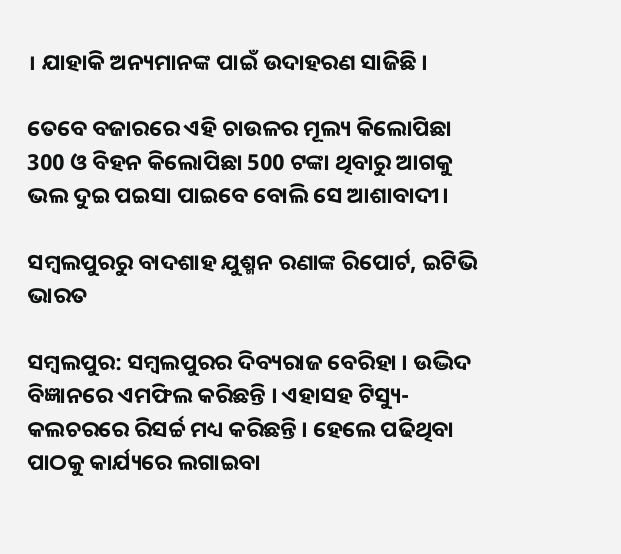। ଯାହାକି ଅନ୍ୟମାନଙ୍କ ପାଇଁ ଉଦାହରଣ ସାଜିଛି ।

ତେବେ ବଜାରରେ ଏହି ଚାଉଳର ମୂଲ୍ୟ କିଲୋପିଛା 300 ଓ ବିହନ କିଲୋପିଛା 500 ଟଙ୍କା ଥିବାରୁ ଆଗକୁ ଭଲ ଦୁଇ ପଇସା ପାଇବେ ବୋଲି ସେ ଆଶାବାଦୀ।

ସମ୍ବଲପୁରରୁ ବାଦଶାହ ଯୁଶ୍ମନ ରଣାଙ୍କ ରିପୋର୍ଟ, ଇଟିଭି ଭାରତ

ସମ୍ବଲପୁର: ସମ୍ବଲପୁରର ଦିବ୍ୟରାଜ ବେରିହା । ଉଦ୍ଭିଦ ବିଜ୍ଞାନରେ ଏମଫିଲ କରିଛନ୍ତି । ଏହାସହ ଟିସ୍ୟୁ-କଲଚରରେ ରିସର୍ଚ୍ଚ ମଧ୍ୟ କରିଛନ୍ତି । ହେଲେ ପଢିଥିବା ପାଠକୁ କାର୍ଯ୍ୟରେ ଲଗାଇବା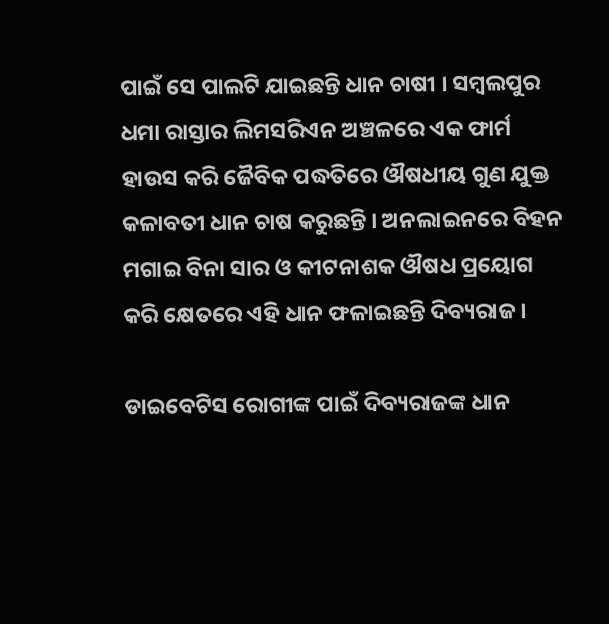ପାଇଁ ସେ ପାଲଟି ଯାଇଛନ୍ତି ଧାନ ଚାଷୀ । ସମ୍ବଲପୁର ଧମା ରାସ୍ତାର ଲିମସରିଏନ ଅଞ୍ଚଳରେ ଏକ ଫାର୍ମ ହାଉସ କରି ଜୈବିକ ପଦ୍ଧତିରେ ଔଷଧୀୟ ଗୁଣ ଯୁକ୍ତ କଳାବତୀ ଧାନ ଚାଷ କରୁଛନ୍ତି । ଅନଲାଇନରେ ବିହନ ମଗାଇ ବିନା ସାର ଓ କୀଟନାଶକ ଔଷଧ ପ୍ରୟୋଗ କରି କ୍ଷେତରେ ଏହି ଧାନ ଫଳାଇଛନ୍ତି ଦିବ୍ୟରାଜ ।

ଡାଇବେଟିସ ରୋଗୀଙ୍କ ପାଇଁ ଦିବ୍ୟରାଜଙ୍କ ଧାନ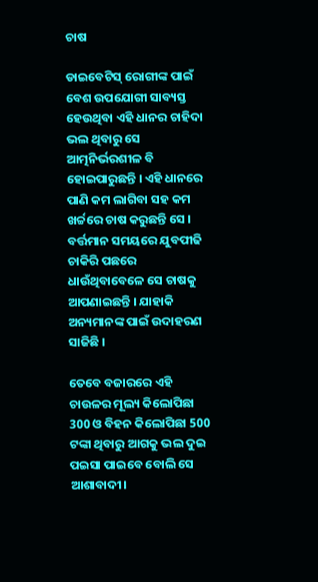ଚାଷ

ଡାଇବେଟିସ୍‌ ରୋଗୀଙ୍କ ପାଇଁ ବେଶ ଉପଯୋଗୀ ସାବ୍ୟସ୍ତ ହେଉଥିବା ଏହି ଧାନର ଚାହିଦା ଭଲ ଥିବାରୁ ସେ ଆତ୍ମନିର୍ଭରଶୀଳ ବି ହୋଇପାରୁଛନ୍ତି । ଏହି ଧାନରେ ପାଣି କମ ଲାଗିବା ସହ କମ ଖର୍ଚ୍ଚରେ ଚାଷ କରୁଛନ୍ତି ସେ । ବର୍ତ୍ତମାନ ସମୟରେ ଯୁବପୀଢି ଚାକିରି ପଛରେ ଧାଉଁଥିବାବେଳେ ସେ ଚାଷକୁ ଆପଣାଇଛନ୍ତି । ଯାହାକି ଅନ୍ୟମାନଙ୍କ ପାଇଁ ଉଦାହରଣ ସାଜିଛି ।

ତେବେ ବଜାରରେ ଏହି ଚାଉଳର ମୂଲ୍ୟ କିଲୋପିଛା 300 ଓ ବିହନ କିଲୋପିଛା 500 ଟଙ୍କା ଥିବାରୁ ଆଗକୁ ଭଲ ଦୁଇ ପଇସା ପାଇବେ ବୋଲି ସେ ଆଶାବାଦୀ।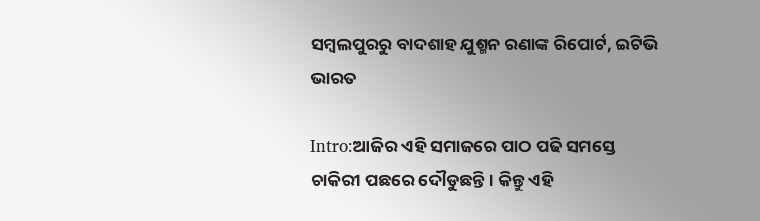ସମ୍ବଲପୁରରୁ ବାଦଶାହ ଯୁଶ୍ମନ ରଣାଙ୍କ ରିପୋର୍ଟ, ଇଟିଭି ଭାରତ

Intro:ଆଜିର ଏହି ସମାଜରେ ପାଠ ପଢି ସମସ୍ତେ ଚାକିରୀ ପଛରେ ଦୌଡୁଛନ୍ତି। କିନ୍ତୁ ଏହି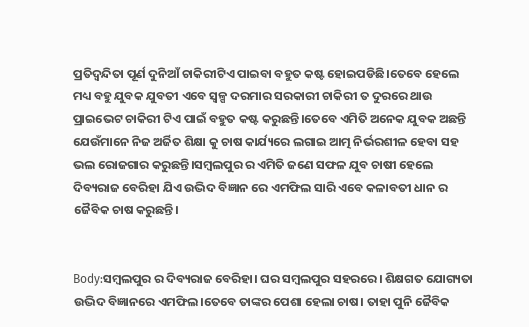ପ୍ରତିଦ୍ବନ୍ଦିତା ପୂର୍ଣ ଦୁନିଆଁ ଚାକିରୀଟିଏ ପାଇବା ବହୁତ କଷ୍ଟ ହୋଇପଡିଛି।ତେବେ ହେଲେ ମଧ୍ୟ ବହୁ ଯୁବକ ଯୁବତୀ ଏବେ ସ୍ୱଳ୍ପ ଦରମାର ସରକାରୀ ଚାକିରୀ ତ ଦୁରରେ ଥାଉ ପ୍ରାଇଭେଟ ଚାକିରୀ ଟିଏ ପାଇଁ ବହୁତ କଷ୍ଟ କରୁଛନ୍ତି।ତେବେ ଏମିତି ଅନେକ ଯୁବକ ଅଛନ୍ତି ଯେଉଁମାନେ ନିଜ ଅର୍ଜିତ ଶିକ୍ଷା କୁ ଚାଷ କାର୍ଯ୍ୟରେ ଲଗାଇ ଆତ୍ମ ନିର୍ଭରଶୀଳ ହେବା ସହ ଭଲ ରୋଜଗାର କରୁଛନ୍ତି।ସମ୍ବଲପୁର ର ଏମିତି ଜଣେ ସଫଳ ଯୁବ ଚାଷୀ ହେଲେ ଦିବ୍ୟରାଜ ବେରିହା ଯିଏ ଉଦ୍ଭିଦ ବିଜ୍ଞାନ ରେ ଏମଫିଲ ସାରି ଏବେ କଳାବତୀ ଧାନ ର ଜୈବିକ ଚାଷ କରୁଛନ୍ତି।


Body:ସମ୍ବଲପୁର ର ଦିବ୍ୟରାଜ ବେରିହା। ଘର ସମ୍ବଲପୁର ସହରରେ। ଶିକ୍ଷଗତ ଯୋଗ୍ୟତା ଉଦ୍ଭିଦ ବିଜ୍ଞାନରେ ଏମଫିଲ।ତେବେ ତାଙ୍କର ପେଶା ହେଲା ଚାଷ। ତାହା ପୁନି ଜୈବିକ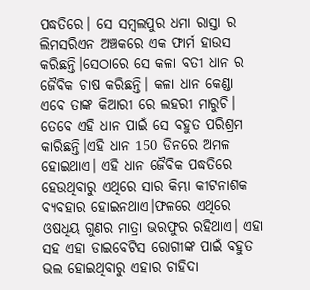ପଦ୍ଧତିରେ। ସେ ସମ୍ବଲପୁର ଧମା ରାସ୍ତା ର ଲିମସରିଏନ ଅଞ୍ଚକରେ ଏକ ଫାର୍ମ ହାଉସ କରିଛନ୍ତି।ସେଠାରେ ସେ କଳା ବତୀ ଧାନ ର ଜୈବିକ ଚାଷ କରିଛନ୍ତି। କଳା ଧାନ କେଣ୍ଡା ଏବେ ତାଙ୍କ କିଆରୀ ରେ ଲହରୀ ମାରୁଚି। ତେବେ ଏହି ଧାନ ପାଇଁ ସେ ବହୁତ ପରିଶ୍ରମ କାରିଛନ୍ତି।ଏହି ଧାନ 150 ଡିନରେ ଅମଳ ହୋଇଥାଏ। ଏହି ଧାନ ଜୈବିକ ପଦ୍ଧତିରେ ହେଉଥିବାରୁ ଏଥିରେ ସାର କିମ୍ଭା କୀଟନାଶକ ବ୍ୟବହାର ହୋଇନଥାଏ।ଫଳରେ ଏଥିରେ ଓଷଧିୟ ଗୁଣର ମାତ୍ରା ଭରଫୁର ରହିଥାଏ। ଏହା ସହ ଏହା ଡାଇବେଟିସ ରୋଗୀଙ୍କ ପାଇଁ ବହୁତ ଭଲ ହୋଇଥିବାରୁ ଏହାର ଚାହିଦା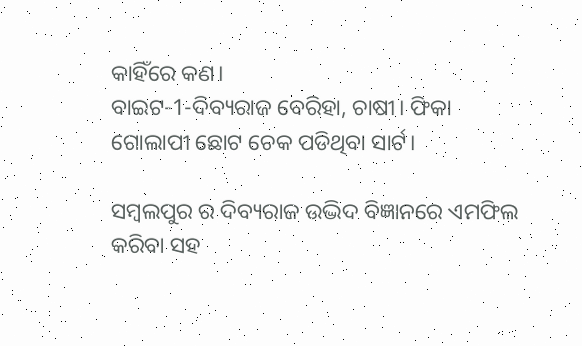କାହିଁରେ କଣ।
ବାଇଟ-1-ଦିବ୍ୟରାଜ ବେରିହା, ଚାଷୀ। ଫିକା ଗୋଲାପୀ ଛୋଟ ଚେକ ପଡିଥିବା ସାର୍ଟ।

ସମ୍ବଲପୁର ର ଦିବ୍ୟରାଜ ଉଦ୍ଭିଦ ବିଜ୍ଞାନରେ ଏମଫିଲ କରିବା ସହ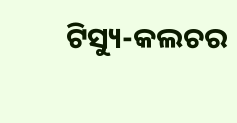ଟିସ୍ୟୁ-କଲଚର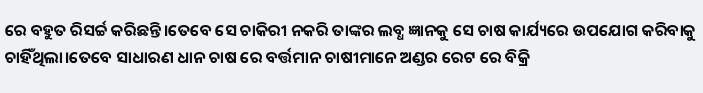ରେ ବହୁତ ରିସର୍ଚ୍ଚ କରିଛନ୍ତି।ତେବେ ସେ ଚାକିରୀ ନକରି ତାଙ୍କର ଲବ୍ଧ ଜ୍ଞାନକୁ ସେ ଚାଷ କାର୍ଯ୍ୟରେ ଉପଯୋଗ କରିବାକୁ ଚାହିଁଥିଲା।ତେବେ ସାଧାରଣ ଧାନ ଚାଷ ରେ ବର୍ତ୍ତମାନ ଚାଷୀମାନେ ଅଣ୍ଡର ରେଟ ରେ ବିକ୍ରି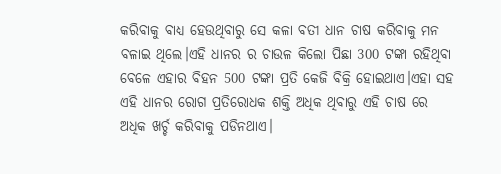କରିବାକୁ ବାଧ୍ୟ ହେଉଥିବାରୁ ସେ କଳା ବତୀ ଧାନ ଚାଷ କରିବାକୁ ମନ ବଳାଇ ଥିଲେ।ଏହି ଧାନର ର ଚାଉଳ କିଲୋ ପିଛା 300 ଟଙ୍କା ରହିଥିବା ବେଳେ ଏହାର ବିହନ 500 ଟଙ୍କା ପ୍ରତି କେଜି ବିକ୍ରି ହୋଇଥାଏ।ଏହା ସହ ଏହି ଧାନର ରୋଗ ପ୍ରତିରୋଧକ ଶକ୍ତି ଅଧିକ ଥିବାରୁ ଏହି ଚାଷ ରେ ଅଧିକ ଖର୍ଚ୍ଚ କରିବାକୁ ପଡିନଥାଏ।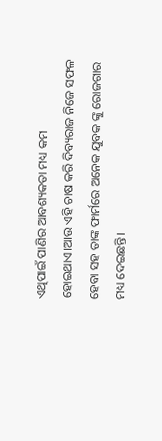ଏଥିପାଇଁ ପାଣିର ଆବଶ୍ୟକତା ମଧ୍ୟ କମ ହୋଇଥାଏ।ଆଉ ଏହି ଚାଷ କରି ଦିବ୍ୟରାଜ ନିଜେ ସଫଳ ହେବା ସହ ତାଙ୍କ ଫାର୍ମରେ ଅନେକ ଯୁବକ ଙ୍କୁ ରୋଜଗାର ମଧ୍ୟ ଦେଇଛନ୍ତି।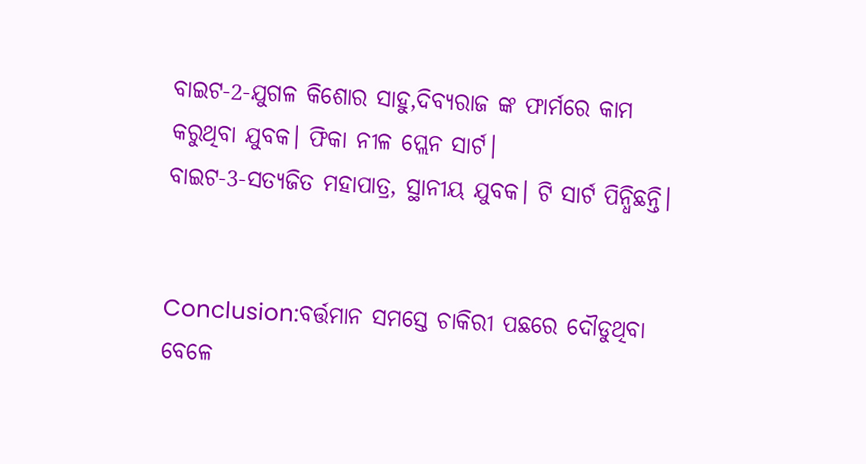ବାଇଟ-2-ଯୁଗଳ କିଶୋର ସାହୁ,ଦିବ୍ୟରାଜ ଙ୍କ ଫାର୍ମରେ କାମ କରୁଥିବା ଯୁବକ। ଫିକା ନୀଳ ପ୍ଲେନ ସାର୍ଟ।
ବାଇଟ-3-ସତ୍ୟଜିତ ମହାପାତ୍ର, ସ୍ଥାନୀୟ ଯୁବକ। ଟି ସାର୍ଟ ପିନ୍ଧିଛନ୍ତି।


Conclusion:ବର୍ତ୍ତମାନ ସମସ୍ତେ ଚାକିରୀ ପଛରେ ଦୌଡୁଥିବା ବେଳେ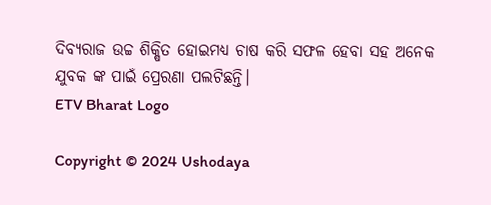ଦିବ୍ୟରାଜ ଉଚ୍ଚ ଶିକ୍ଷିତ ହୋଇମଧ୍ୟ ଚାଷ କରି ସଫଳ ହେବା ସହ ଅନେକ ଯୁବକ ଙ୍କ ପାଇଁ ପ୍ରେରଣା ପଲଟିଛନ୍ତି।
ETV Bharat Logo

Copyright © 2024 Ushodaya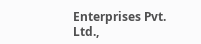Enterprises Pvt. Ltd.,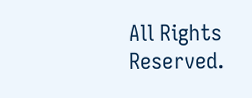All Rights Reserved.